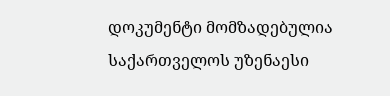დოკუმენტი მომზადებულია საქართველოს უზენაესი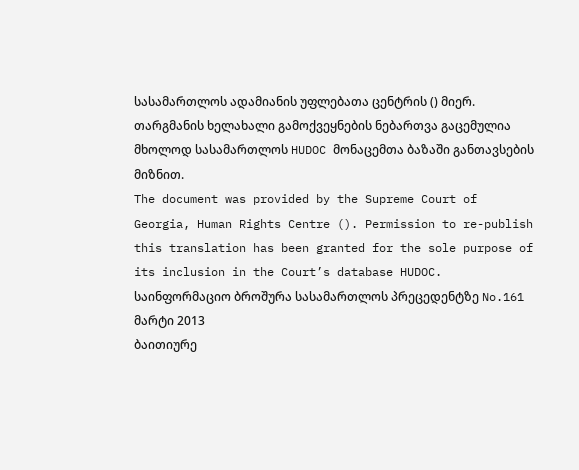სასამართლოს ადამიანის უფლებათა ცენტრის () მიერ. თარგმანის ხელახალი გამოქვეყნების ნებართვა გაცემულია მხოლოდ სასამართლოს HUDOC მონაცემთა ბაზაში განთავსების მიზნით.
The document was provided by the Supreme Court of Georgia, Human Rights Centre (). Permission to re-publish this translation has been granted for the sole purpose of its inclusion in the Court’s database HUDOC.
საინფორმაციო ბროშურა სასამართლოს პრეცედენტზე No.161
მარტი 2013
ბაითიურე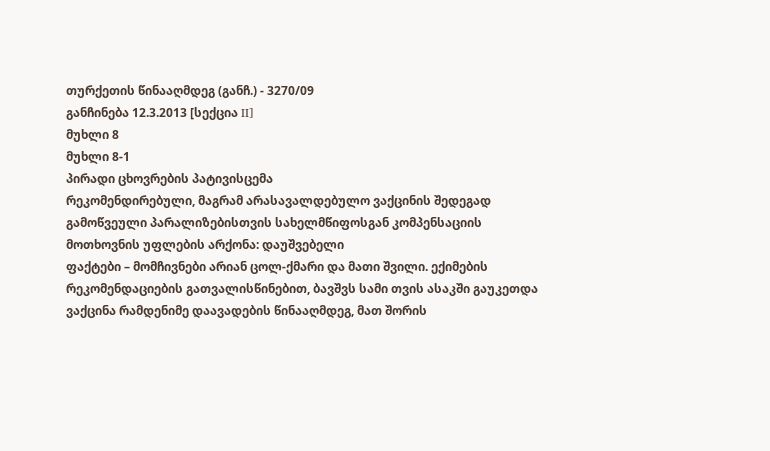თურქეთის წინააღმდეგ (განჩ.) - 3270/09
განჩინება 12.3.2013 [სექცია II]
მუხლი 8
მუხლი 8-1
პირადი ცხოვრების პატივისცემა
რეკომენდირებული, მაგრამ არასავალდებულო ვაქცინის შედეგად გამოწვეული პარალიზებისთვის სახელმწიფოსგან კომპენსაციის მოთხოვნის უფლების არქონა: დაუშვებელი
ფაქტები – მომჩივნები არიან ცოლ-ქმარი და მათი შვილი. ექიმების რეკომენდაციების გათვალისწინებით, ბავშვს სამი თვის ასაკში გაუკეთდა ვაქცინა რამდენიმე დაავადების წინააღმდეგ, მათ შორის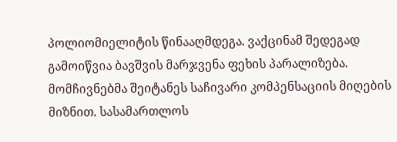პოლიომიელიტის წინააღმდეგა. ვაქცინამ შედეგად გამოიწვია ბავშვის მარჯვენა ფეხის პარალიზება. მომჩივნებმა შეიტანეს საჩივარი კომპენსაციის მიღების მიზნით. სასამართლოს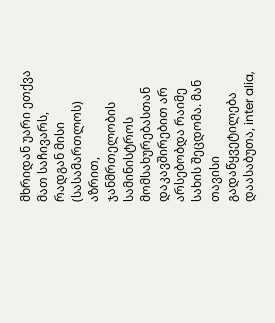მხრიდან უარი ეთქვა მათ საჩივარს, რადგან მისი (სასამართლოს) აზრით, ჯანმრთელობის სამინისტროს მომსახურებასთან დაკავშირებით არ არსებობდა რაიმე სახის შეცდომა. მან თავისი გადაწყვეტილება დაასაბუთა, inter alia,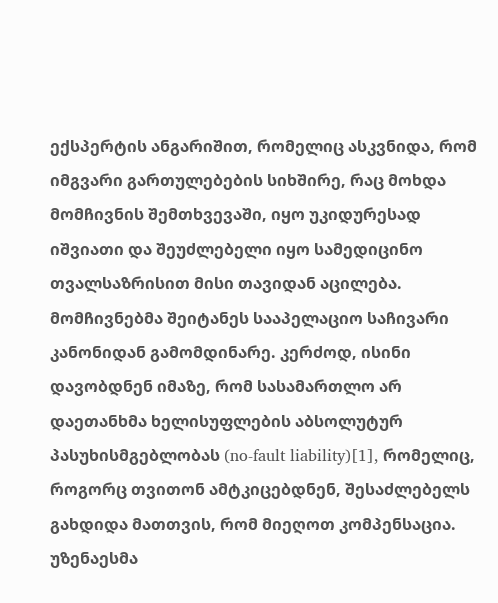ექსპერტის ანგარიშით, რომელიც ასკვნიდა, რომ იმგვარი გართულებების სიხშირე, რაც მოხდა მომჩივნის შემთხვევაში, იყო უკიდურესად იშვიათი და შეუძლებელი იყო სამედიცინო თვალსაზრისით მისი თავიდან აცილება. მომჩივნებმა შეიტანეს სააპელაციო საჩივარი კანონიდან გამომდინარე. კერძოდ, ისინი დავობდნენ იმაზე, რომ სასამართლო არ დაეთანხმა ხელისუფლების აბსოლუტურ პასუხისმგებლობას (no-fault liability)[1], რომელიც, როგორც თვითონ ამტკიცებდნენ, შესაძლებელს გახდიდა მათთვის, რომ მიეღოთ კომპენსაცია. უზენაესმა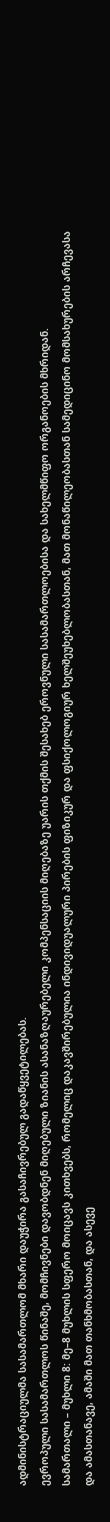ადმინისტრაციულმა სასამართლომ მხარი დაუჭირა გასაჩივრებულ გადაწყვეტილებას.
ევროპული სასამართლოს წინაშე, მომჩივნები დავობდნენ მიღებული ზიანის ასანაზღაურებელი კომპენსაციის მიღებაზე უარის თქმის შესახებ ეროვნული სასამართლოებისა და სახელმწიფო ორგანოების მხრიდან.
სამართალი – მუხლი 8: მე–8 მუხლის სფერო მოიცავს კითხვებს, რომელიც დაკავშირებულია ინდივიდუალური პირების ფიზიკურ და ფსიქოლოგიურ ხელშეუხებლობასთან, მათ მონაწილეობასთან სამედიცინო მომსახურების არჩევასა და ამასთანავე, ამაში მათ თანხმობასთან, და ასევე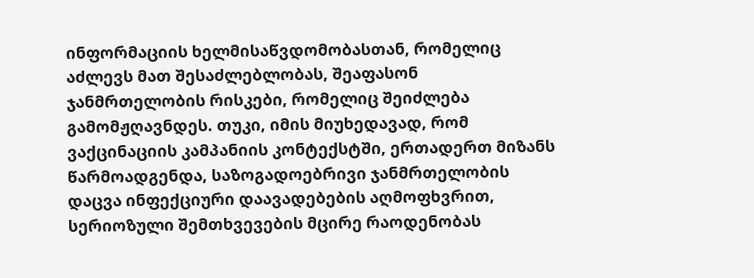ინფორმაციის ხელმისაწვდომობასთან, რომელიც აძლევს მათ შესაძლებლობას, შეაფასონ ჯანმრთელობის რისკები, რომელიც შეიძლება გამომჟღავნდეს. თუკი, იმის მიუხედავად, რომ ვაქცინაციის კამპანიის კონტექსტში, ერთადერთ მიზანს წარმოადგენდა, საზოგადოებრივი ჯანმრთელობის დაცვა ინფექციური დაავადებების აღმოფხვრით, სერიოზული შემთხვევების მცირე რაოდენობას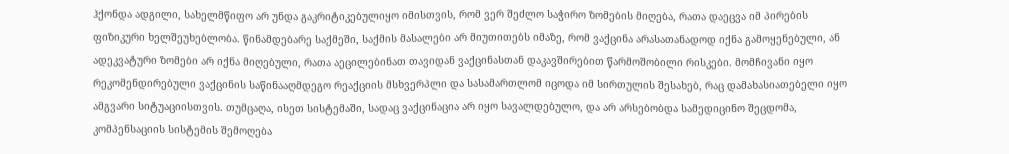ჰქონდა ადგილი, სახელმწიფო არ უნდა გაკრიტიკებულიყო იმისთვის, რომ ვერ შეძლო საჭირო ზომების მიღება, რათა დაეცვა იმ პირების ფიზიკური ხელშეუხებლობა. წინამდებარე საქმეში, საქმის მასალები არ მიუთითებს იმაზე, რომ ვაქცინა არასათანადოდ იქნა გამოყენებული, ან ადეკვატური ზომები არ იქნა მიღებული, რათა აეცილებინათ თავიდან ვაქცინასთან დაკავშირებით წარმოშობილი რისკები. მომჩივანი იყო რეკომენდირებული ვაქცინის საწინააღმდეგო რეაქციის მსხვერპლი და სასამართლომ იცოდა იმ სირთულის შესახებ, რაც დამახასიათებელი იყო ამგვარი სიტუაციისთვის. თუმცაღა, ისეთ სისტემაში, სადაც ვაქცინაცია არ იყო სავალდებულო, და არ არსებობდა სამედიცინო შეცდომა, კომპენსაციის სისტემის შემოღება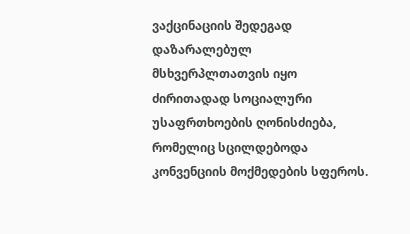ვაქცინაციის შედეგად დაზარალებულ მსხვერპლთათვის იყო ძირითადად სოციალური უსაფრთხოების ღონისძიება, რომელიც სცილდებოდა კონვენციის მოქმედების სფეროს.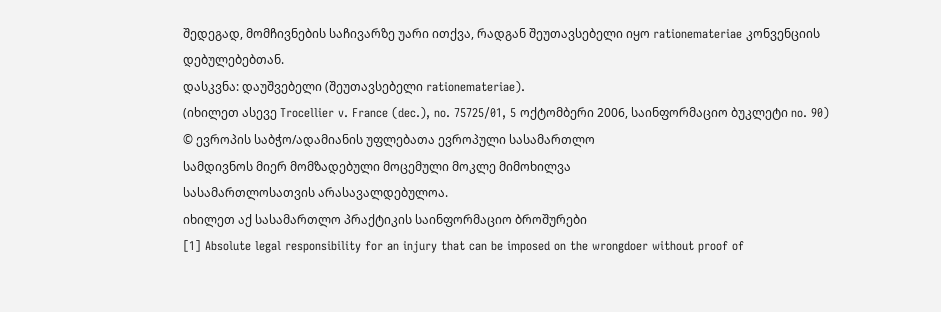შედეგად, მომჩივნების საჩივარზე უარი ითქვა, რადგან შეუთავსებელი იყო rationemateriae კონვენციის დებულებებთან.
დასკვნა: დაუშვებელი (შეუთავსებელი rationemateriae).
(იხილეთ ასევე Trocellier v. France (dec.), no. 75725/01, 5 ოქტომბერი 2006, საინფორმაციო ბუკლეტი no. 90)
© ევროპის საბჭო/ადამიანის უფლებათა ევროპული სასამართლო
სამდივნოს მიერ მომზადებული მოცემული მოკლე მიმოხილვა
სასამართლოსათვის არასავალდებულოა.
იხილეთ აქ სასამართლო პრაქტიკის საინფორმაციო ბროშურები
[1] Absolute legal responsibility for an injury that can be imposed on the wrongdoer without proof of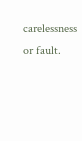carelessness or fault.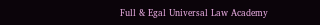Full & Egal Universal Law Academy